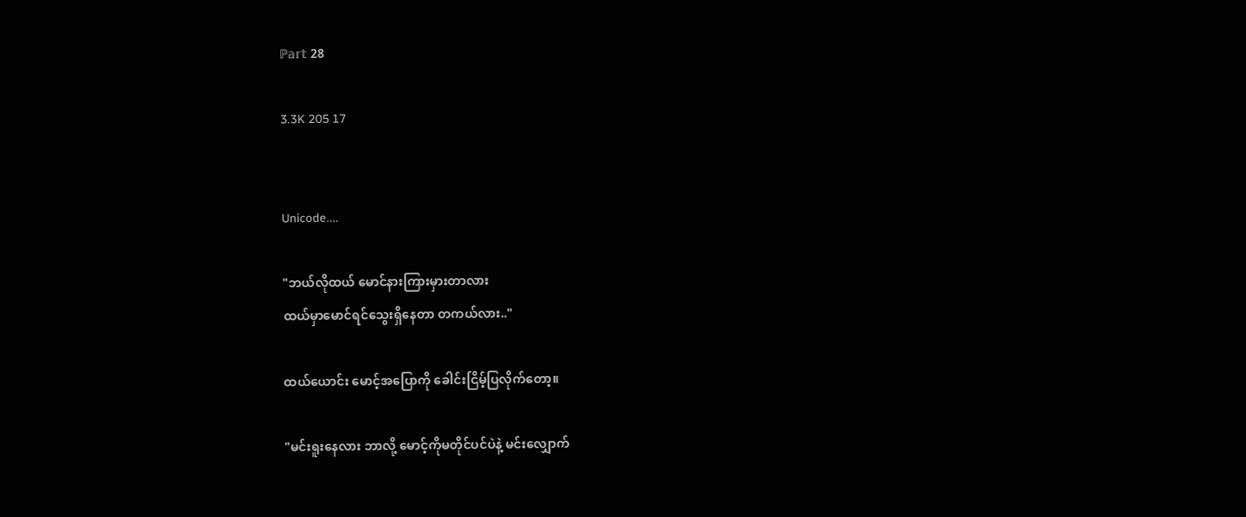ℙ𝕒𝕣𝕥 28

3.3K 205 17


Unicode....

"ဘယ်လိုထယ် မောင်နားကြားမှားတာလား
ထယ်မှာမောင်ရင်သွေးရှိနေတာ တကယ်လား.."

ထယ်ယောင်း မောင့်အပြောကို ခေါင်းငြိမ့်ပြလိုက်တော့။

"မင်းရူးနေလား ဘာလို့ မောင့်ကိုမတိုင်ပင်ပဲနဲ့ မင်းလျှောက်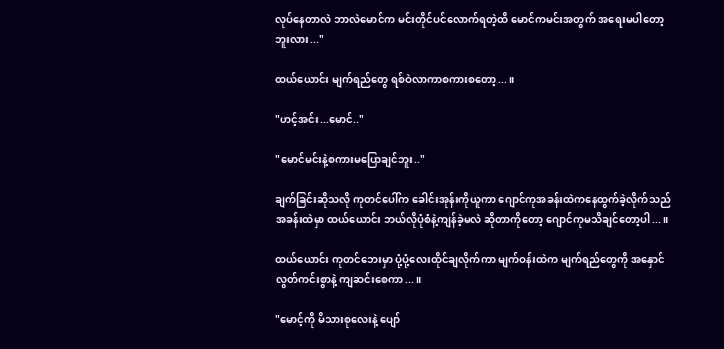လုပ်နေတာလဲ ဘာလဲမောင်က မင်းတိုင်ပင်လောက်ရတဲ့ထိ မောင်ကမင်းအတွက် အရေးမပါတော့ဘူးလား..."

ထယ်ယောင်း မျက်ရည်တွေ ရစ်ဝဲလာကာစကားစတော့...။

"ဟင့်အင်း...မောင်.."

"မောင်မင်းနဲ့စကားမပြောချင်ဘူး.."

ချက်ခြင်းဆိုသလို ကုတင်ပေါ်က ခေါင်းအုန်းကိုယူကာ ဂျောင်ကုအခန်းထဲကနေထွက်ခဲ့လိုက်သည် အခန်းထဲမှာ ထယ်ယောင်း ဘယ်လိုပုံစံနဲ့ကျန်ခဲ့မလဲ ဆိုတာကိုတော့ ဂျောင်ကုမသိချင်တော့ပါ...။

ထယ်ယောင်း ကုတင်ဘေးမှာ ပုံ့ပုံ့လေးထိုင်ချလိုက်ကာ မျက်ဝန်းထဲက မျက်ရည်တွေကို အနှောင်လွတ်ကင်းစွာနဲ့ ကျ‌ဆင်းစေကာ...။

"မောင့်ကို မိသားစုလေးနဲ့ ပျော်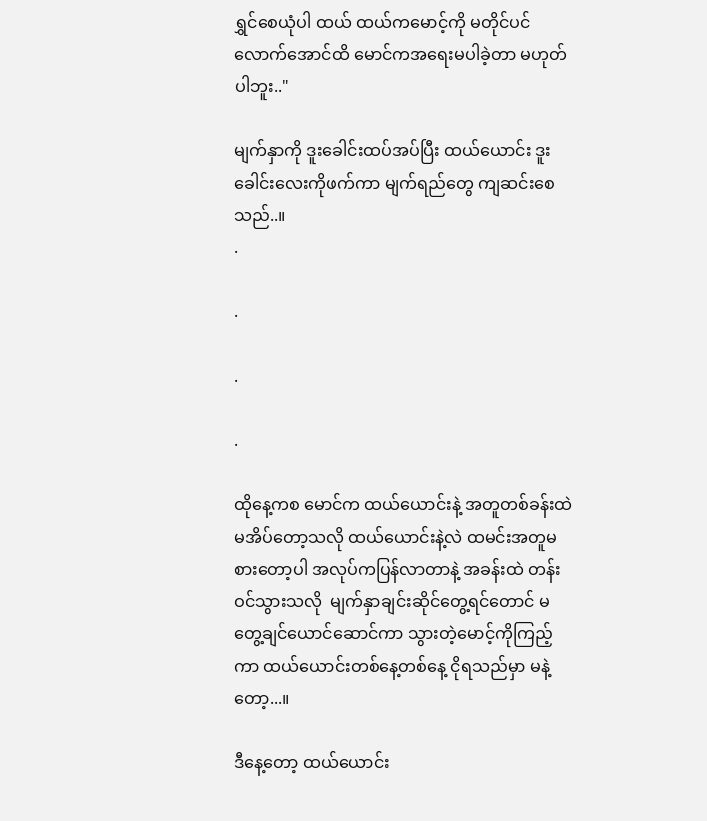ရွှင်စေယုံပါ ထယ် ထယ်ကမောင့်ကို မတိုင်ပင်လောက်အောင်ထိ မောင်ကအရေးမပါခဲ့တာ မဟုတ်ပါဘူး.."

မျက်နှာကို ဒူးခေါင်းထပ်အပ်ပြီး ထယ်ယောင်း ဒူးခေါင်းလေးကိုဖက်ကာ မျက်ရည်တွေ ကျဆင်းစေသည်..။
.

.

.

.

ထိုနေ့ကစ မောင်က ထယ်ယောင်းနဲ့ အတူတစ်ခန်းထဲ မအိပ်တော့သလို ထယ်ယောင်းနဲ့လဲ ထမင်းအတူမစားတော့ပါ အလုပ်ကပြန်လာတာနဲ့ အခန်းထဲ တန်းဝင်သွားသလို  မျက်နှာချင်းဆိုင်တွေ့ရင်တောင် မတွေ့ချင်ယောင်ဆောင်ကာ သွားတဲ့မောင့်ကိုကြည့်ကာ ထယ်ယောင်းတစ်နေ့တစ်နေ့ ငိုရသည်မှာ မနဲ့တော့...။

ဒီနေ့တော့ ထယ်ယောင်း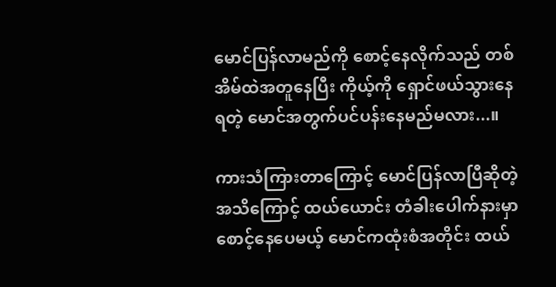မောင်ပြန်လာမည်ကို စောင့်နေလိုက်သည် ‌တစ်အိမ်ထဲအတူနေပြီး ကိုယ့်ကို ရှောင်ဖယ်သွားနေရတဲ့ မောင်အတွက်ပင်ပန်းနေမည်မလား...။

ကားသံကြားတာကြောင့် မောင်ပြန်လာပြီဆိုတဲ့ အသိကြောင့် ထယ်ယောင်း တံခါးပေါက်နားမှာ စောင့်နေပေမယ့် မောင်ကထုံးစံအတိုင်း ထယ်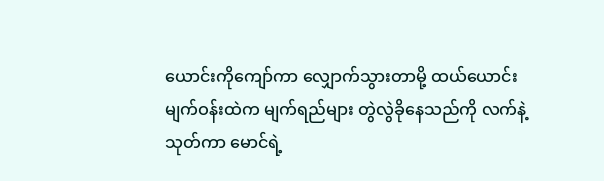ယောင်းကိုကျော်ကာ လျှောက်သွားတာမို့ ထယ်ယောင်းမျက်ဝန်းထဲက မျက်ရည်များ တွဲလွဲခိုနေသည်ကို လက်နဲ့သုတ်ကာ မောင်ရဲ့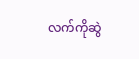လက်ကိုဆွဲ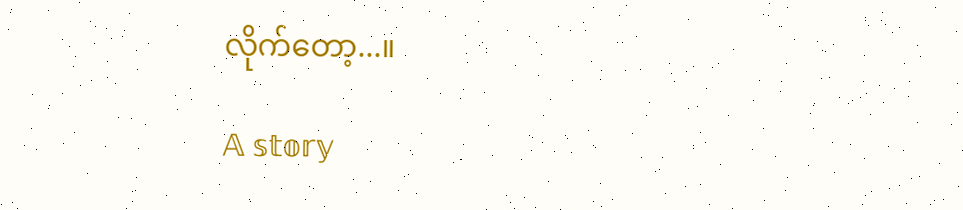လိုက်တော့...။

𝔸 𝕤𝕥𝕠𝕣𝕪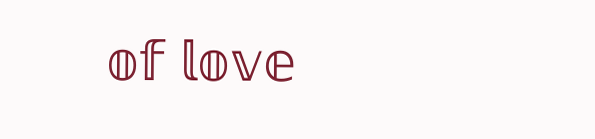𝕠𝕗 𝕝𝕠𝕧𝕖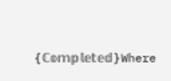{ℂ𝕠𝕞𝕡𝕝𝕖𝕥𝕖𝕕}Where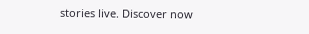stories live. Discover now